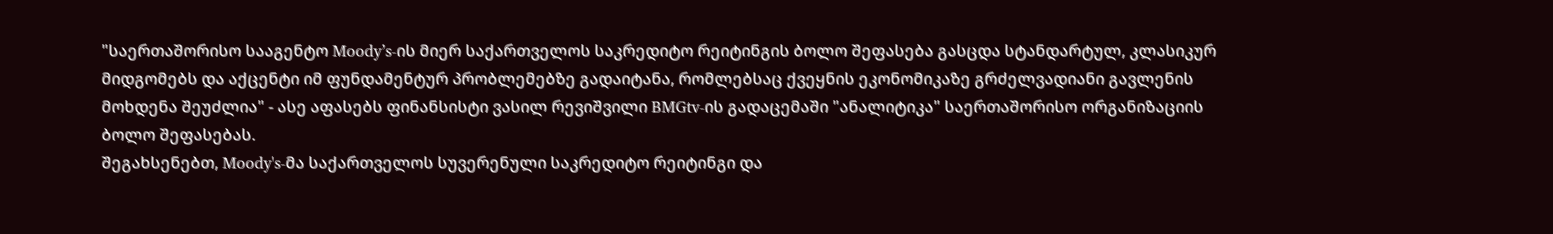"საერთაშორისო სააგენტო Moody’s-ის მიერ საქართველოს საკრედიტო რეიტინგის ბოლო შეფასება გასცდა სტანდარტულ, კლასიკურ მიდგომებს და აქცენტი იმ ფუნდამენტურ პრობლემებზე გადაიტანა, რომლებსაც ქვეყნის ეკონომიკაზე გრძელვადიანი გავლენის მოხდენა შეუძლია" - ასე აფასებს ფინანსისტი ვასილ რევიშვილი BMGtv-ის გადაცემაში "ანალიტიკა" საერთაშორისო ორგანიზაციის ბოლო შეფასებას.
შეგახსენებთ, Moody's-მა საქართველოს სუვერენული საკრედიტო რეიტინგი და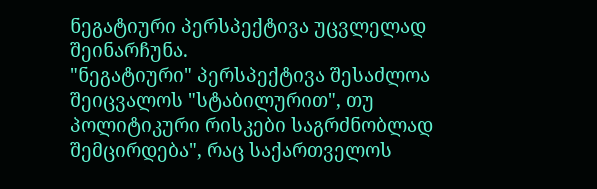ნეგატიური პერსპექტივა უცვლელად შეინარჩუნა.
"ნეგატიური" პერსპექტივა შესაძლოა შეიცვალოს "სტაბილურით", თუ პოლიტიკური რისკები საგრძნობლად შემცირდება", რაც საქართველოს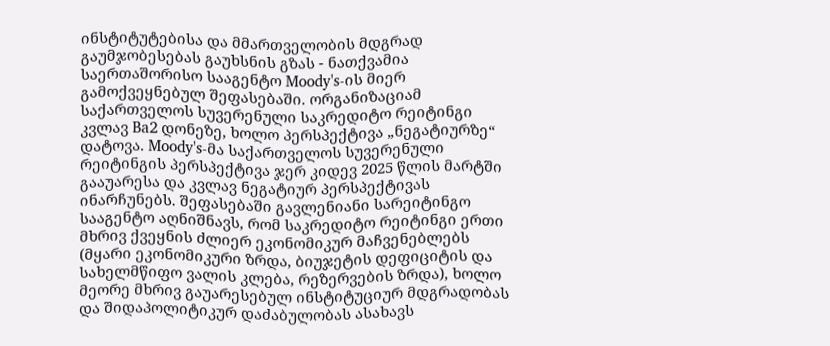ინსტიტუტებისა და მმართველობის მდგრად გაუმჯობესებას გაუხსნის გზას - ნათქვამია საერთაშორისო სააგენტო Moody's-ის მიერ გამოქვეყნებულ შეფასებაში. ორგანიზაციამ საქართველოს სუვერენული საკრედიტო რეიტინგი კვლავ Ba2 დონეზე, ხოლო პერსპექტივა „ნეგატიურზე“ დატოვა. Moody's-მა საქართველოს სუვერენული რეიტინგის პერსპექტივა ჯერ კიდევ 2025 წლის მარტში გააუარესა და კვლავ ნეგატიურ პერსპექტივას ინარჩუნებს. შეფასებაში გავლენიანი სარეიტინგო სააგენტო აღნიშნავს, რომ საკრედიტო რეიტინგი ერთი მხრივ ქვეყნის ძლიერ ეკონომიკურ მაჩვენებლებს (მყარი ეკონომიკური ზრდა, ბიუჯეტის დეფიციტის და სახელმწიფო ვალის კლება, რეზერვების ზრდა), ხოლო მეორე მხრივ გაუარესებულ ინსტიტუციურ მდგრადობას და შიდაპოლიტიკურ დაძაბულობას ასახავს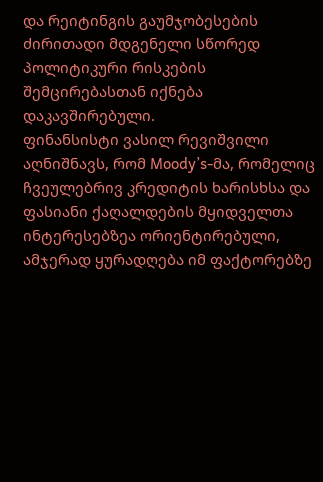და რეიტინგის გაუმჯობესების ძირითადი მდგენელი სწორედ პოლიტიკური რისკების შემცირებასთან იქნება დაკავშირებული.
ფინანსისტი ვასილ რევიშვილი აღნიშნავს, რომ Moody’s-მა, რომელიც ჩვეულებრივ კრედიტის ხარისხსა და ფასიანი ქაღალდების მყიდველთა ინტერესებზეა ორიენტირებული, ამჯერად ყურადღება იმ ფაქტორებზე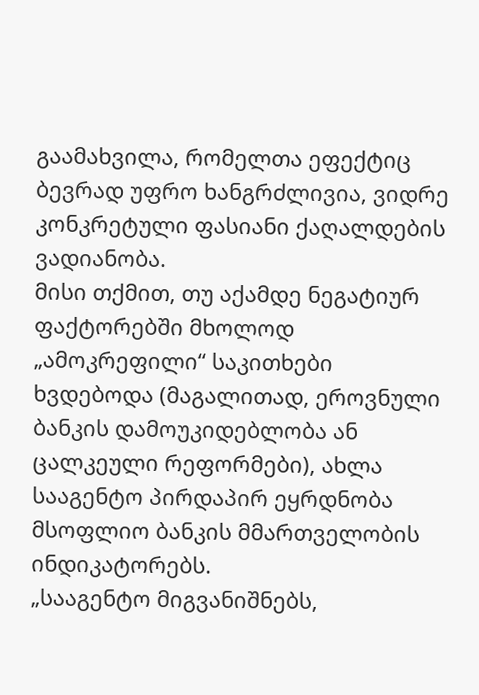გაამახვილა, რომელთა ეფექტიც ბევრად უფრო ხანგრძლივია, ვიდრე კონკრეტული ფასიანი ქაღალდების ვადიანობა.
მისი თქმით, თუ აქამდე ნეგატიურ ფაქტორებში მხოლოდ „ამოკრეფილი“ საკითხები ხვდებოდა (მაგალითად, ეროვნული ბანკის დამოუკიდებლობა ან ცალკეული რეფორმები), ახლა სააგენტო პირდაპირ ეყრდნობა მსოფლიო ბანკის მმართველობის ინდიკატორებს.
„სააგენტო მიგვანიშნებს,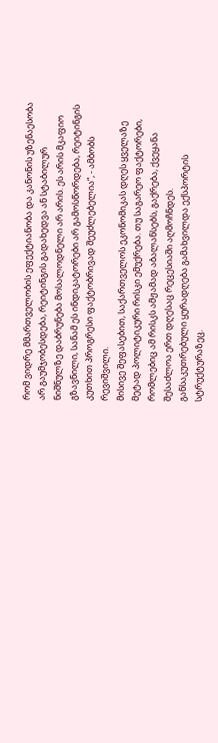რომ ვიდრე მმართველობის ეფექტიანობა და კანონის უზენაესობა არ გაუმჯობესდება, რეიტინგის გადახედვა ან სტაბილურ ნიშნულზე დაბრუნება მოსალოდნელი არ არის. ეს არის მკაფიო გზავნილი, სანამ ეს ინდიკატორები არ გამოსწორდება, რეიტინგის კუთხით პროგრესი ფაქტობრივად შეუძლებელია“, - ამბობს რევიშვილი.
მისივე შეფასებით, საქართველოს ეკონომიკას დღეს ყველაზე მეტად პოლიტიკური რისკი ემუქრება. თუ საგარეო ფაქტორები, რომლებიც ამ რისკს ამჟამად აბალანსებს, გაქრება, ქვეყანა შესაძლოა ერთ დღესაც რეცესიაში აღმოჩნდეს.
განსაკუთრებული ყურადღება გამახვილდა ექსპორტის სტრუქტურაზეც.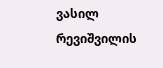ვასილ რევიშვილის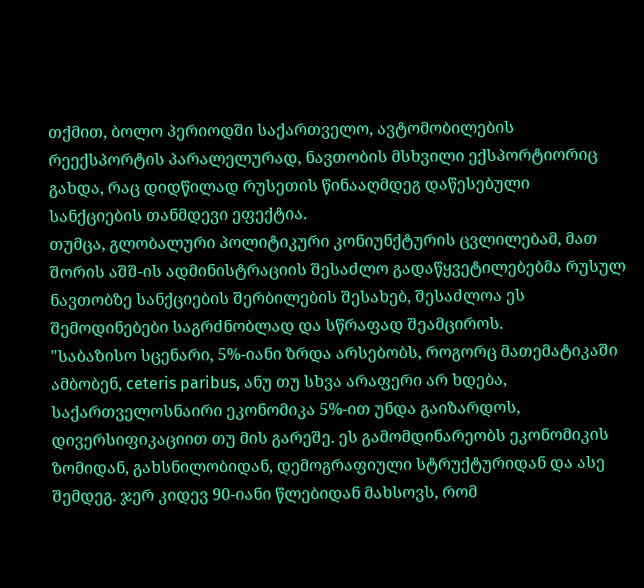თქმით, ბოლო პერიოდში საქართველო, ავტომობილების რეექსპორტის პარალელურად, ნავთობის მსხვილი ექსპორტიორიც გახდა, რაც დიდწილად რუსეთის წინააღმდეგ დაწესებული სანქციების თანმდევი ეფექტია.
თუმცა, გლობალური პოლიტიკური კონიუნქტურის ცვლილებამ, მათ შორის აშშ-ის ადმინისტრაციის შესაძლო გადაწყვეტილებებმა რუსულ ნავთობზე სანქციების შერბილების შესახებ, შესაძლოა ეს შემოდინებები საგრძნობლად და სწრაფად შეამციროს.
"საბაზისო სცენარი, 5%-იანი ზრდა არსებობს, როგორც მათემატიკაში ამბობენ, ceteris paribus, ანუ თუ სხვა არაფერი არ ხდება, საქართველოსნაირი ეკონომიკა 5%-ით უნდა გაიზარდოს, დივერსიფიკაციით თუ მის გარეშე. ეს გამომდინარეობს ეკონომიკის ზომიდან, გახსნილობიდან, დემოგრაფიული სტრუქტურიდან და ასე შემდეგ. ჯერ კიდევ 90-იანი წლებიდან მახსოვს, რომ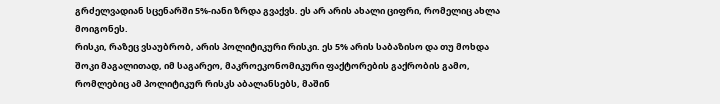გრძელვადიან სცენარში 5%-იანი ზრდა გვაქვს. ეს არ არის ახალი ციფრი, რომელიც ახლა მოიგონეს.
რისკი, რაზეც ვსაუბრობ, არის პოლიტიკური რისკი. ეს 5% არის საბაზისო და თუ მოხდა შოკი მაგალითად, იმ საგარეო, მაკროეკონომიკური ფაქტორების გაქრობის გამო, რომლებიც ამ პოლიტიკურ რისკს აბალანსებს, მაშინ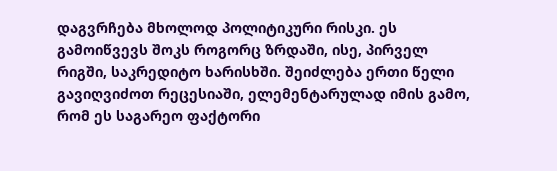დაგვრჩება მხოლოდ პოლიტიკური რისკი. ეს გამოიწვევს შოკს როგორც ზრდაში, ისე, პირველ რიგში, საკრედიტო ხარისხში. შეიძლება ერთი წელი გავიღვიძოთ რეცესიაში, ელემენტარულად იმის გამო, რომ ეს საგარეო ფაქტორი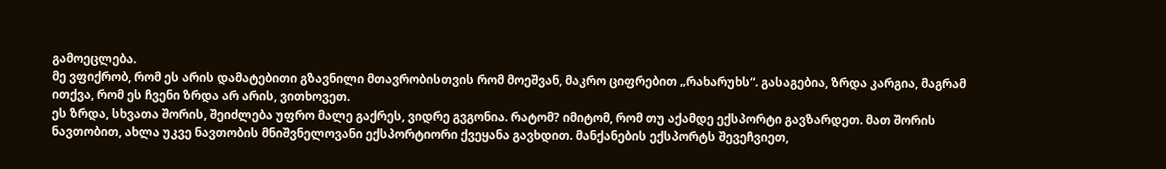გამოეცლება.
მე ვფიქრობ, რომ ეს არის დამატებითი გზავნილი მთავრობისთვის რომ მოეშვან, მაკრო ციფრებით „რახარუხს“. გასაგებია, ზრდა კარგია, მაგრამ ითქვა, რომ ეს ჩვენი ზრდა არ არის, ვითხოვეთ.
ეს ზრდა, სხვათა შორის, შეიძლება უფრო მალე გაქრეს, ვიდრე გვგონია. რატომ? იმიტომ, რომ თუ აქამდე ექსპორტი გავზარდეთ. მათ შორის ნავთობით, ახლა უკვე ნავთობის მნიშვნელოვანი ექსპორტიორი ქვეყანა გავხდით. მანქანების ექსპორტს შევეჩვიეთ,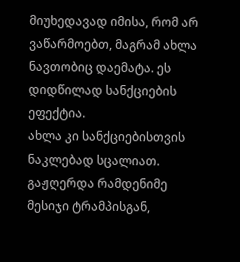მიუხედავად იმისა, რომ არ ვაწარმოებთ, მაგრამ ახლა ნავთობიც დაემატა. ეს დიდწილად სანქციების ეფექტია.
ახლა კი სანქციებისთვის ნაკლებად სცალიათ. გაჟღერდა რამდენიმე მესიჯი ტრამპისგან,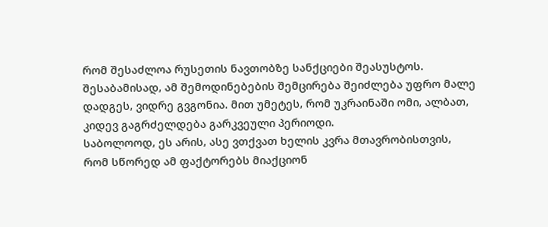რომ შესაძლოა რუსეთის ნავთობზე სანქციები შეასუსტოს. შესაბამისად, ამ შემოდინებების შემცირება შეიძლება უფრო მალე დადგეს, ვიდრე გვგონია. მით უმეტეს, რომ უკრაინაში ომი, ალბათ, კიდევ გაგრძელდება გარკვეული პერიოდი.
საბოლოოდ, ეს არის, ასე ვთქვათ ხელის კვრა მთავრობისთვის, რომ სწორედ ამ ფაქტორებს მიაქციონ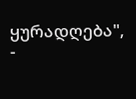ყურადღება", -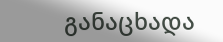განაცხადა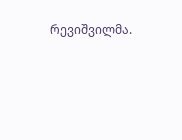რევიშვილმა.